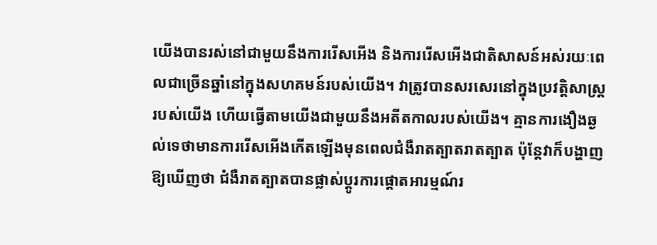យើងបានរស់នៅជាមួយនឹងការរើសអើង និងការរើសអើងជាតិសាសន៍អស់រយៈពេលជាច្រើនឆ្នាំនៅក្នុងសហគមន៍របស់យើង។ វាត្រូវបានសរសេរនៅក្នុងប្រវត្តិសាស្ត្ររបស់យើង ហើយធ្វើតាមយើងជាមួយនឹងអតីតកាលរបស់យើង។ គ្មានការងឿងឆ្ងល់ទេថាមានការរើសអើងកើតឡើងមុនពេលជំងឺរាតត្បាតរាតត្បាត ប៉ុន្តែវាក៏បង្ហាញឱ្យឃើញថា ជំងឺរាតត្បាតបានផ្លាស់ប្តូរការផ្តោតអារម្មណ៍រ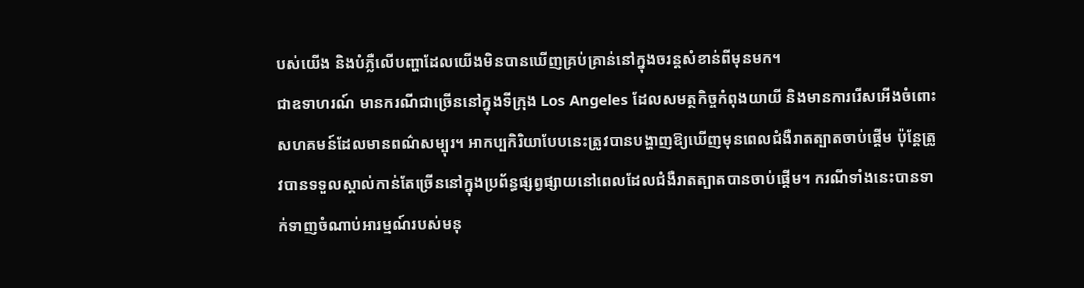បស់យើង និងបំភ្លឺលើបញ្ហាដែលយើងមិនបានឃើញគ្រប់គ្រាន់នៅក្នុងចរន្តសំខាន់ពីមុនមក។
ជាឧទាហរណ៍ មានករណីជាច្រើននៅក្នុងទីក្រុង Los Angeles ដែលសមត្ថកិច្ចកំពុងយាយី និងមានការរើសអើងចំពោះសហគមន៍ដែលមានពណ៌សម្បុរ។ អាកប្បកិរិយាបែបនេះត្រូវបានបង្ហាញឱ្យឃើញមុនពេលជំងឺរាតត្បាតចាប់ផ្តើម ប៉ុន្តែត្រូវបានទទួលស្គាល់កាន់តែច្រើននៅក្នុងប្រព័ន្ធផ្សព្វផ្សាយនៅពេលដែលជំងឺរាតត្បាតបានចាប់ផ្តើម។ ករណីទាំងនេះបានទាក់ទាញចំណាប់អារម្មណ៍របស់មនុ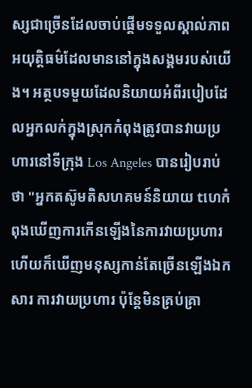ស្សជាច្រើនដែលចាប់ផ្តើមទទួលស្គាល់ភាពអយុត្តិធម៌ដែលមាននៅក្នុងសង្គមរបស់យើង។ អត្ថបទមួយដែលនិយាយអំពីរបៀបដែលអ្នកលក់ក្នុងស្រុកកំពុងត្រូវបានវាយប្រហារនៅទីក្រុង Los Angeles បានរៀបរាប់ថា "អ្នកតស៊ូមតិសហគមន៍និយាយ tហេកំពុងឃើញការកើនឡើងនៃការវាយប្រហារ ហើយក៏ឃើញមនុស្សកាន់តែច្រើនឡើងឯកសារ ការវាយប្រហារ ប៉ុន្តែមិនគ្រប់គ្រា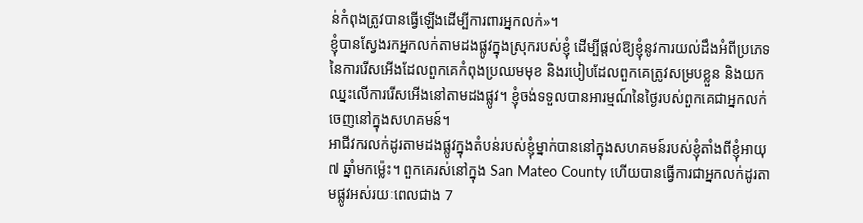ន់កំពុងត្រូវបានធ្វើឡើងដើម្បីការពារអ្នកលក់»។
ខ្ញុំបានស្វែងរកអ្នកលក់តាមដងផ្លូវក្នុងស្រុករបស់ខ្ញុំ ដើម្បីផ្តល់ឱ្យខ្ញុំនូវការយល់ដឹងអំពីប្រភេទនៃការរើសអើងដែលពួកគេកំពុងប្រឈមមុខ និងរបៀបដែលពួកគេត្រូវសម្របខ្លួន និងយកឈ្នះលើការរើសអើងនៅតាមដងផ្លូវ។ ខ្ញុំចង់ទទួលបានអារម្មណ៍នៃថ្ងៃរបស់ពួកគេជាអ្នកលក់ចេញនៅក្នុងសហគមន៍។
អាជីវករលក់ដូរតាមដងផ្លូវក្នុងតំបន់របស់ខ្ញុំម្នាក់បាននៅក្នុងសហគមន៍របស់ខ្ញុំតាំងពីខ្ញុំអាយុ ៧ ឆ្នាំមកម្ល៉េះ។ ពួកគេរស់នៅក្នុង San Mateo County ហើយបានធ្វើការជាអ្នកលក់ដូរតាមផ្លូវអស់រយៈពេលជាង 7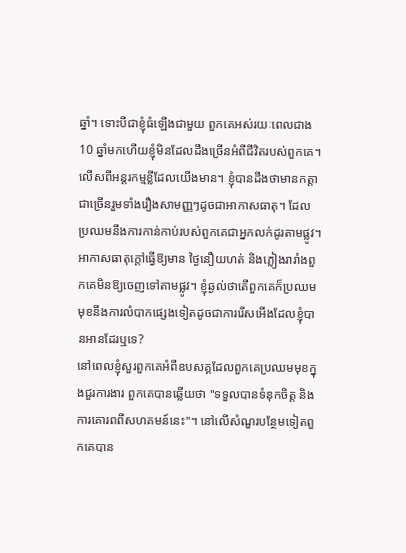ឆ្នាំ។ ទោះបីជាខ្ញុំធំឡើងជាមួយ ពួកគេអស់រយៈពេលជាង 10 ឆ្នាំមកហើយខ្ញុំមិនដែលដឹងច្រើនអំពីជីវិតរបស់ពួកគេ។ លើសពីអន្តរកម្មខ្លីដែលយើងមាន។ ខ្ញុំបានដឹងថាមានកត្តាជាច្រើនរួមទាំងរឿងសាមញ្ញៗដូចជាអាកាសធាតុ។ ដែលប្រឈមនឹងការកាន់កាប់របស់ពួកគេជាអ្នកលក់ដូរតាមផ្លូវ។ អាកាសធាតុក្តៅធ្វើឱ្យមាន ថ្ងៃនឿយហត់ និងភ្លៀងរារាំងពួកគេមិនឱ្យចេញទៅតាមផ្លូវ។ ខ្ញុំឆ្ងល់ថាតើពួកគេក៏ប្រឈមមុខនឹងការលំបាកផ្សេងទៀតដូចជាការរើសអើងដែលខ្ញុំបានអានដែរឬទេ?
នៅពេលខ្ញុំសួរពួកគេអំពីឧបសគ្គដែលពួកគេប្រឈមមុខក្នុងជួរការងារ ពួកគេបានឆ្លើយថា "ទទួលបានទំនុកចិត្ត និងការគោរពពីសហគមន៍នេះ"។ នៅលើសំណួរបន្ថែមទៀតពួកគេបាន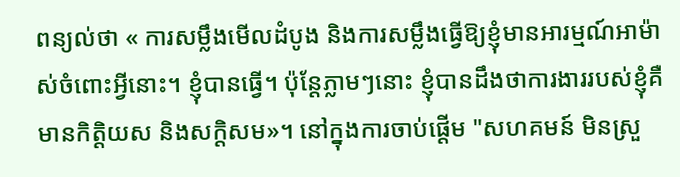ពន្យល់ថា « ការសម្លឹងមើលដំបូង និងការសម្លឹងធ្វើឱ្យខ្ញុំមានអារម្មណ៍អាម៉ាស់ចំពោះអ្វីនោះ។ ខ្ញុំបានធ្វើ។ ប៉ុន្តែភ្លាមៗនោះ ខ្ញុំបានដឹងថាការងាររបស់ខ្ញុំគឺមានកិត្តិយស និងសក្តិសម»។ នៅក្នុងការចាប់ផ្តើម "សហគមន៍ មិនស្រួ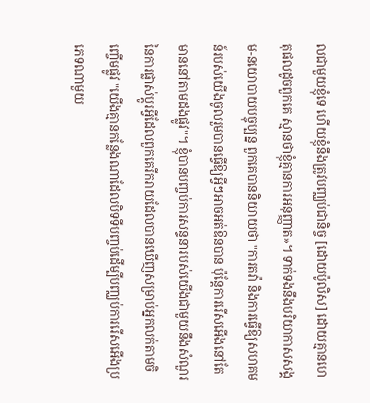លជាមួយខ្ញុំទេ ហើយខ្ញុំនឹងត្រូវបញ្ឈប់ជានិច្ច [ដោយប៉ូលិស] ដោយគ្មានហេតុផលដូចពួកគេ ស្មានថាខ្ញុំគ្មានការអនុញ្ញាត»។ ទាក់ទងនឹងបរិយាកាសសង្គម-នយោបាយបច្ចុប្បន្ន ពួកគេបាននិយាយថា "ការតវ៉ា និងការធ្វើឱ្យសហគមន៍របស់យើងចូលរួមបានធ្វើឱ្យអ្វីៗអាចអត់ឱនបាន ប៉ុន្តែការរើសអើងនៅតែមាននៅតាមដងផ្លូវ"។ ខ្ញុំបានបញ្ចប់ការសន្ទនារបស់យើងជាមួយនឹងសំណួរនៃការផ្លាស់ប្តូរអ្វីដែលពួកគេរីករាយដែលបានឃើញសម្រាប់អ្នកលក់តាមចិញ្ចើមផ្លូវ "យើងគ្មានកន្លែងណាដែលបិទទីបញ្ចប់ដើម្បីបញ្ឈប់ការរើសអើងប្រភេទណាមួយ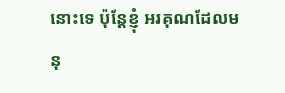នោះទេ ប៉ុន្តែខ្ញុំ អរគុណដែលមនុ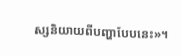ស្សនិយាយពីបញ្ហាបែបនេះ»។